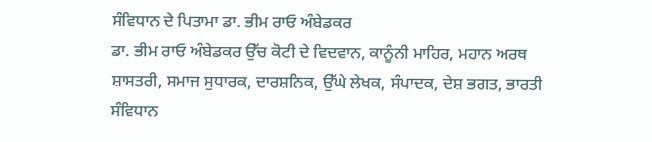ਸੰਵਿਧਾਨ ਦੇ ਪਿਤਾਮਾ ਡਾ. ਭੀਮ ਰਾਓ ਅੰਬੇਡਕਰ
ਡਾ. ਭੀਮ ਰਾਓ ਅੰਬੇਡਕਰ ਉੱਚ ਕੋਟੀ ਦੇ ਵਿਦਵਾਨ, ਕਾਨੂੰਨੀ ਮਾਹਿਰ, ਮਹਾਨ ਅਰਥ ਸ਼ਾਸਤਰੀ, ਸਮਾਜ ਸੁਧਾਰਕ, ਦਾਰਸ਼ਨਿਕ, ਉੱਘੇ ਲੇਖਕ, ਸੰਪਾਦਕ, ਦੇਸ਼ ਭਗਤ, ਭਾਰਤੀ ਸੰਵਿਧਾਨ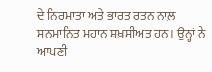ਦੇ ਨਿਰਮਾਤਾ ਅਤੇ ਭਾਰਤ ਰਤਨ ਨਾਲ਼ ਸਨਮਾਨਿਤ ਮਹਾਨ ਸ਼ਖ਼ਸੀਅਤ ਹਨ। ਉਨ੍ਹਾਂ ਨੇ ਆਪਣੀ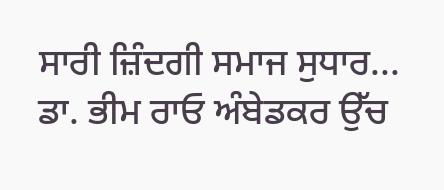ਸਾਰੀ ਜ਼ਿੰਦਗੀ ਸਮਾਜ ਸੁਧਾਰ...
ਡਾ. ਭੀਮ ਰਾਓ ਅੰਬੇਡਕਰ ਉੱਚ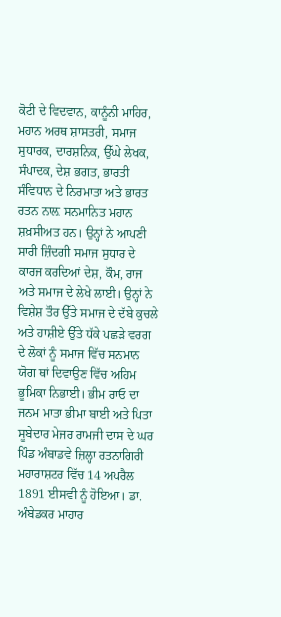ਕੋਟੀ ਦੇ ਵਿਦਵਾਨ, ਕਾਨੂੰਨੀ ਮਾਹਿਰ, ਮਹਾਨ ਅਰਥ ਸ਼ਾਸਤਰੀ, ਸਮਾਜ ਸੁਧਾਰਕ, ਦਾਰਸ਼ਨਿਕ, ਉੱਘੇ ਲੇਖਕ, ਸੰਪਾਦਕ, ਦੇਸ਼ ਭਗਤ, ਭਾਰਤੀ ਸੰਵਿਧਾਨ ਦੇ ਨਿਰਮਾਤਾ ਅਤੇ ਭਾਰਤ ਰਤਨ ਨਾਲ਼ ਸਨਮਾਨਿਤ ਮਹਾਨ ਸ਼ਖ਼ਸੀਅਤ ਹਨ। ਉਨ੍ਹਾਂ ਨੇ ਆਪਣੀ ਸਾਰੀ ਜ਼ਿੰਦਗੀ ਸਮਾਜ ਸੁਧਾਰ ਦੇ ਕਾਰਜ ਕਰਦਿਆਂ ਦੇਸ਼, ਕੌਮ, ਰਾਜ ਅਤੇ ਸਮਾਜ ਦੇ ਲੇਖੇ ਲਾਈ। ਉਨ੍ਹਾਂ ਨੇ ਵਿਸ਼ੇਸ਼ ਤੌਰ ਉੱਤੇ ਸਮਾਜ ਦੇ ਦੱਬੇ ਕੁਚਲੇ ਅਤੇ ਹਾਸ਼ੀਏ ਉੱਤੇ ਧੱਕੇ ਪਛੜੇ ਵਰਗ ਦੇ ਲੋਕਾਂ ਨੂੰ ਸਮਾਜ ਵਿੱਚ ਸਨਮਾਨ ਯੋਗ ਥਾਂ ਦਿਵਾਉਣ ਵਿੱਚ ਅਹਿਮ ਭੂਮਿਕਾ ਨਿਭਾਈ। ਭੀਮ ਰਾਓ ਦਾ ਜਨਮ ਮਾਤਾ ਭੀਮਾ ਬਾਈ ਅਤੇ ਪਿਤਾ ਸੂਬੇਦਾਰ ਮੇਜਰ ਰਾਮਜੀ ਦਾਸ ਦੇ ਘਰ ਪਿੰਡ ਅੰਬਾਡਵੇ ਜ਼ਿਲ੍ਹਾ ਰਤਨਾਗਿਰੀ ਮਹਾਰਾਸ਼ਟਰ ਵਿੱਚ 14 ਅਪਰੈਲ 1891 ਈਸਵੀ ਨੂੰ ਹੋਇਆ। ਡਾ. ਅੰਬੇਡਕਰ ਮਾਹਾਰ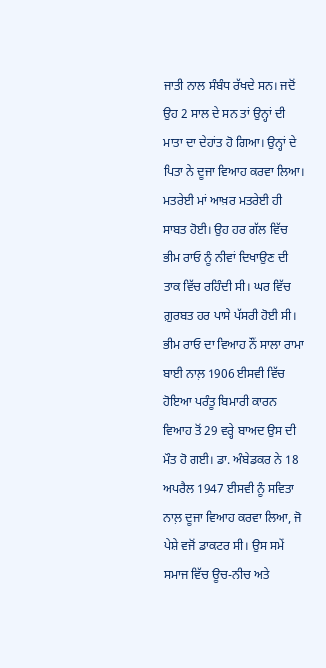ਜਾਤੀ ਨਾਲ ਸੰਬੰਧ ਰੱਖਦੇ ਸਨ। ਜਦੋਂ ਉਹ 2 ਸਾਲ ਦੇ ਸਨ ਤਾਂ ਉਨ੍ਹਾਂ ਦੀ ਮਾਤਾ ਦਾ ਦੇਹਾਂਤ ਹੋ ਗਿਆ। ਉਨ੍ਹਾਂ ਦੇ ਪਿਤਾ ਨੇ ਦੂਜਾ ਵਿਆਹ ਕਰਵਾ ਲਿਆ। ਮਤਰੇਈ ਮਾਂ ਆਖ਼ਰ ਮਤਰੇਈ ਹੀ ਸਾਬਤ ਹੋਈ। ਉਹ ਹਰ ਗੱਲ ਵਿੱਚ ਭੀਮ ਰਾਓ ਨੂੰ ਨੀਵਾਂ ਦਿਖਾਉਣ ਦੀ ਤਾਕ ਵਿੱਚ ਰਹਿੰਦੀ ਸੀ। ਘਰ ਵਿੱਚ ਗ਼ੁਰਬਤ ਹਰ ਪਾਸੇ ਪੱਸਰੀ ਹੋਈ ਸੀ।
ਭੀਮ ਰਾਓ ਦਾ ਵਿਆਹ ਨੌਂ ਸਾਲਾ ਰਾਮਾ ਬਾਈ ਨਾਲ਼ 1906 ਈਸਵੀ ਵਿੱਚ ਹੋਇਆ ਪਰੰਤੂ ਬਿਮਾਰੀ ਕਾਰਨ ਵਿਆਹ ਤੋਂ 29 ਵਰ੍ਹੇ ਬਾਅਦ ਉਸ ਦੀ ਮੌਤ ਹੋ ਗਈ। ਡਾ. ਅੰਬੇਡਕਰ ਨੇ 18 ਅਪਰੈਲ 1947 ਈਸਵੀ ਨੂੰ ਸਵਿਤਾ ਨਾਲ਼ ਦੂਜਾ ਵਿਆਹ ਕਰਵਾ ਲਿਆ, ਜੋ ਪੇਸ਼ੇ ਵਜੋਂ ਡਾਕਟਰ ਸੀ। ਉਸ ਸਮੇਂ ਸਮਾਜ ਵਿੱਚ ਊਚ-ਨੀਚ ਅਤੇ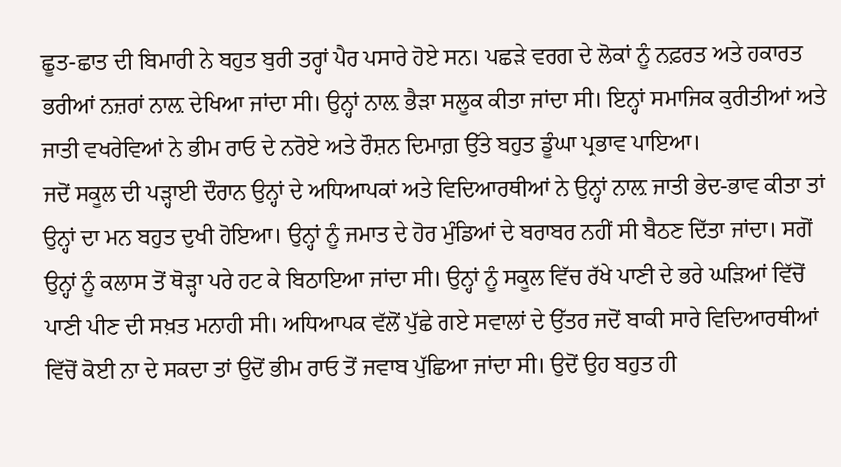ਛੂਤ-ਛਾਤ ਦੀ ਬਿਮਾਰੀ ਨੇ ਬਹੁਤ ਬੁਰੀ ਤਰ੍ਹਾਂ ਪੈਰ ਪਸਾਰੇ ਹੋਏ ਸਨ। ਪਛੜੇ ਵਰਗ ਦੇ ਲੋਕਾਂ ਨੂੰ ਨਫ਼ਰਤ ਅਤੇ ਹਕਾਰਤ ਭਰੀਆਂ ਨਜ਼ਰਾਂ ਨਾਲ਼ ਦੇਖਿਆ ਜਾਂਦਾ ਸੀ। ਉਨ੍ਹਾਂ ਨਾਲ਼ ਭੈੜਾ ਸਲੂਕ ਕੀਤਾ ਜਾਂਦਾ ਸੀ। ਇਨ੍ਹਾਂ ਸਮਾਜਿਕ ਕੁਰੀਤੀਆਂ ਅਤੇ ਜਾਤੀ ਵਖਰੇਵਿਆਂ ਨੇ ਭੀਮ ਰਾਓ ਦੇ ਨਰੋਏ ਅਤੇ ਰੌਸ਼ਨ ਦਿਮਾਗ਼ ਉੱਤੇ ਬਹੁਤ ਡੂੰਘਾ ਪ੍ਰਭਾਵ ਪਾਇਆ।
ਜਦੋਂ ਸਕੂਲ ਦੀ ਪੜ੍ਹਾਈ ਦੌਰਾਨ ਉਨ੍ਹਾਂ ਦੇ ਅਧਿਆਪਕਾਂ ਅਤੇ ਵਿਦਿਆਰਥੀਆਂ ਨੇ ਉਨ੍ਹਾਂ ਨਾਲ਼ ਜਾਤੀ ਭੇਦ-ਭਾਵ ਕੀਤਾ ਤਾਂ ਉਨ੍ਹਾਂ ਦਾ ਮਨ ਬਹੁਤ ਦੁਖੀ ਹੋਇਆ। ਉਨ੍ਹਾਂ ਨੂੰ ਜਮਾਤ ਦੇ ਹੋਰ ਮੁੰਡਿਆਂ ਦੇ ਬਰਾਬਰ ਨਹੀਂ ਸੀ ਬੈਠਣ ਦਿੱਤਾ ਜਾਂਦਾ। ਸਗੋਂ ਉਨ੍ਹਾਂ ਨੂੰ ਕਲਾਸ ਤੋਂ ਥੋੜ੍ਹਾ ਪਰੇ ਹਟ ਕੇ ਬਿਠਾਇਆ ਜਾਂਦਾ ਸੀ। ਉਨ੍ਹਾਂ ਨੂੰ ਸਕੂਲ ਵਿੱਚ ਰੱਖੇ ਪਾਣੀ ਦੇ ਭਰੇ ਘੜਿਆਂ ਵਿੱਚੋਂ ਪਾਣੀ ਪੀਣ ਦੀ ਸਖ਼ਤ ਮਨਾਹੀ ਸੀ। ਅਧਿਆਪਕ ਵੱਲੋਂ ਪੁੱਛੇ ਗਏ ਸਵਾਲਾਂ ਦੇ ਉੱਤਰ ਜਦੋਂ ਬਾਕੀ ਸਾਰੇ ਵਿਦਿਆਰਥੀਆਂ ਵਿੱਚੋਂ ਕੋਈ ਨਾ ਦੇ ਸਕਦਾ ਤਾਂ ਉਦੋਂ ਭੀਮ ਰਾਓ ਤੋਂ ਜਵਾਬ ਪੁੱਛਿਆ ਜਾਂਦਾ ਸੀ। ਉਦੋਂ ਉਹ ਬਹੁਤ ਹੀ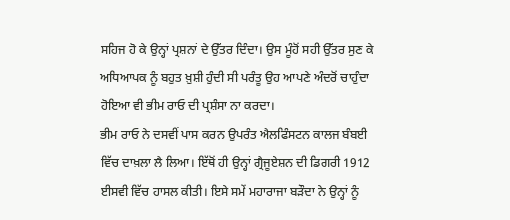ਸਹਿਜ ਹੋ ਕੇ ਉਨ੍ਹਾਂ ਪ੍ਰਸ਼ਨਾਂ ਦੇ ਉੱਤਰ ਦਿੰਦਾ। ਉਸ ਮੂੰਹੋਂ ਸਹੀ ਉੱਤਰ ਸੁਣ ਕੇ ਅਧਿਆਪਕ ਨੂੰ ਬਹੁਤ ਖ਼ੁਸ਼ੀ ਹੁੰਦੀ ਸੀ ਪਰੰਤੂ ਉਹ ਆਪਣੇ ਅੰਦਰੋਂ ਚਾਹੁੰਦਾ ਹੋਇਆ ਵੀ ਭੀਮ ਰਾਓ ਦੀ ਪ੍ਰਸ਼ੰਸਾ ਨਾ ਕਰਦਾ।
ਭੀਮ ਰਾਓ ਨੇ ਦਸਵੀਂ ਪਾਸ ਕਰਨ ਉਪਰੰਤ ਐਲਫਿੰਸਟਨ ਕਾਲਜ ਬੰਬਈ ਵਿੱਚ ਦਾਖ਼ਲਾ ਲੈ ਲਿਆ। ਇੱਥੋਂ ਹੀ ਉਨ੍ਹਾਂ ਗ੍ਰੈਜੂਏਸ਼ਨ ਦੀ ਡਿਗਰੀ 1912 ਈਸਵੀ ਵਿੱਚ ਹਾਸਲ ਕੀਤੀ। ਇਸੇ ਸਮੇਂ ਮਹਾਰਾਜਾ ਬੜੌਦਾ ਨੇ ਉਨ੍ਹਾਂ ਨੂੰ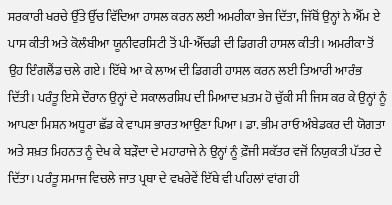ਸਰਕਾਰੀ ਖਰਚੇ ਉੱਤੇ ਉੱਚ ਵਿੱਦਿਆ ਹਾਸਲ ਕਰਨ ਲਈ ਅਮਰੀਕਾ ਭੇਜ ਦਿੱਤਾ, ਜਿੱਥੋਂ ਉਨ੍ਹਾਂ ਨੇ ਐੱਮ ਏ ਪਾਸ ਕੀਤੀ ਅਤੇ ਕੋਲੰਬੀਆ ਯੂਨੀਵਰਸਿਟੀ ਤੋਂ ਪੀ-ਐੱਚਡੀ ਦੀ ਡਿਗਰੀ ਹਾਸਲ ਕੀਤੀ। ਅਮਰੀਕਾ ਤੋਂ ਉਹ ਇੰਗਲੈਂਡ ਚਲੇ ਗਏ। ਇੱਥੇ ਆ ਕੇ ਲਾਅ ਦੀ ਡਿਗਰੀ ਹਾਸਲ ਕਰਨ ਲਈ ਤਿਆਰੀ ਆਰੰਭ ਦਿੱਤੀ। ਪਰੰਤੂ ਇਸੇ ਦੌਰਾਨ ਉਨ੍ਹਾਂ ਦੇ ਸਕਾਲਰਸ਼ਿਪ ਦੀ ਮਿਆਦ ਖ਼ਤਮ ਹੋ ਚੁੱਕੀ ਸੀ ਜਿਸ ਕਰ ਕੇ ਉਨ੍ਹਾਂ ਨੂੰ ਆਪਣਾ ਮਿਸ਼ਨ ਅਧੂਰਾ ਛੱਡ ਕੇ ਵਾਪਸ ਭਾਰਤ ਆਉਣਾ ਪਿਆ। ਡਾ. ਭੀਮ ਰਾਓ ਅੰਬੇਡਕਰ ਦੀ ਯੋਗਤਾ ਅਤੇ ਸਖ਼ਤ ਮਿਹਨਤ ਨੂੰ ਦੇਖ ਕੇ ਬੜੌਦਾ ਦੇ ਮਹਾਰਾਜੇ ਨੇ ਉਨ੍ਹਾਂ ਨੂੰ ਫ਼ੌਜੀ ਸਕੱਤਰ ਵਜੋਂ ਨਿਯੁਕਤੀ ਪੱਤਰ ਦੇ ਦਿੱਤਾ। ਪਰੰਤੂ ਸਮਾਜ ਵਿਚਲੇ ਜਾਤ ਪ੍ਰਥਾ ਦੇ ਵਖਰੇਵੇਂ ਇੱਥੇ ਵੀ ਪਹਿਲਾਂ ਵਾਂਗ ਹੀ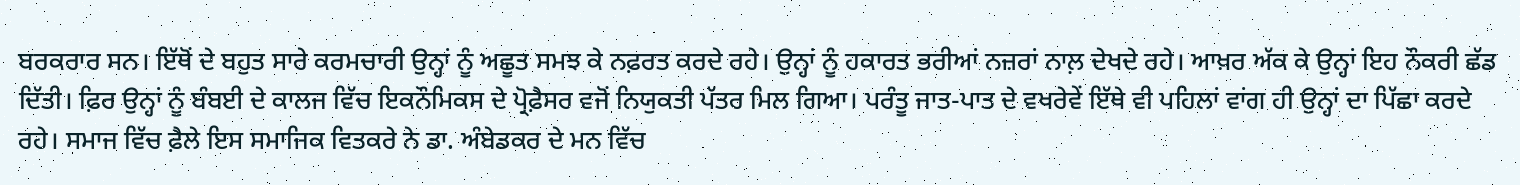ਬਰਕਰਾਰ ਸਨ। ਇੱਥੋਂ ਦੇ ਬਹੁਤ ਸਾਰੇ ਕਰਮਚਾਰੀ ਉਨ੍ਹਾਂ ਨੂੰ ਅਛੂਤ ਸਮਝ ਕੇ ਨਫ਼ਰਤ ਕਰਦੇ ਰਹੇ। ਉਨ੍ਹਾਂ ਨੂੰ ਹਕਾਰਤ ਭਰੀਆਂ ਨਜ਼ਰਾਂ ਨਾਲ਼ ਦੇਖਦੇ ਰਹੇ। ਆਖ਼ਰ ਅੱਕ ਕੇ ਉਨ੍ਹਾਂ ਇਹ ਨੌਕਰੀ ਛੱਡ ਦਿੱਤੀ। ਫ਼ਿਰ ਉਨ੍ਹਾਂ ਨੂੰ ਬੰਬਈ ਦੇ ਕਾਲਜ ਵਿੱਚ ਇਕਨੌਮਿਕਸ ਦੇ ਪ੍ਰੋਫ਼ੈਸਰ ਵਜੋਂ ਨਿਯੁਕਤੀ ਪੱਤਰ ਮਿਲ ਗਿਆ। ਪਰੰਤੂ ਜਾਤ-ਪਾਤ ਦੇ ਵਖਰੇਵੇਂ ਇੱਥੇ ਵੀ ਪਹਿਲਾਂ ਵਾਂਗ ਹੀ ਉਨ੍ਹਾਂ ਦਾ ਪਿੱਛਾ ਕਰਦੇ ਰਹੇ। ਸਮਾਜ ਵਿੱਚ ਫ਼ੈਲੇ ਇਸ ਸਮਾਜਿਕ ਵਿਤਕਰੇ ਨੇ ਡਾ. ਅੰਬੇਡਕਰ ਦੇ ਮਨ ਵਿੱਚ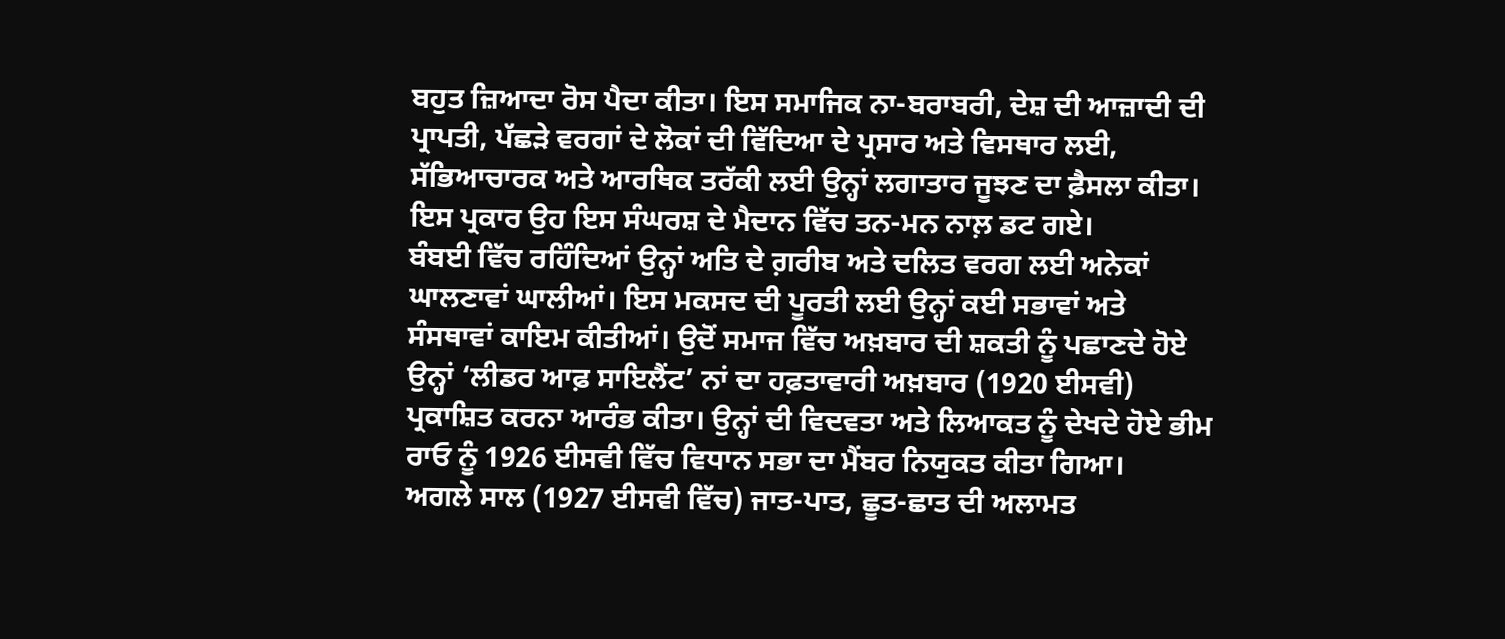ਬਹੁਤ ਜ਼ਿਆਦਾ ਰੋਸ ਪੈਦਾ ਕੀਤਾ। ਇਸ ਸਮਾਜਿਕ ਨਾ-ਬਰਾਬਰੀ, ਦੇਸ਼ ਦੀ ਆਜ਼ਾਦੀ ਦੀ ਪ੍ਰਾਪਤੀ, ਪੱਛੜੇ ਵਰਗਾਂ ਦੇ ਲੋਕਾਂ ਦੀ ਵਿੱਦਿਆ ਦੇ ਪ੍ਰਸਾਰ ਅਤੇ ਵਿਸਥਾਰ ਲਈ, ਸੱਭਿਆਚਾਰਕ ਅਤੇ ਆਰਥਿਕ ਤਰੱਕੀ ਲਈ ਉਨ੍ਹਾਂ ਲਗਾਤਾਰ ਜੂਝਣ ਦਾ ਫ਼ੈਸਲਾ ਕੀਤਾ। ਇਸ ਪ੍ਰਕਾਰ ਉਹ ਇਸ ਸੰਘਰਸ਼ ਦੇ ਮੈਦਾਨ ਵਿੱਚ ਤਨ-ਮਨ ਨਾਲ਼ ਡਟ ਗਏ।
ਬੰਬਈ ਵਿੱਚ ਰਹਿੰਦਿਆਂ ਉਨ੍ਹਾਂ ਅਤਿ ਦੇ ਗ਼ਰੀਬ ਅਤੇ ਦਲਿਤ ਵਰਗ ਲਈ ਅਨੇਕਾਂ ਘਾਲਣਾਵਾਂ ਘਾਲੀਆਂ। ਇਸ ਮਕਸਦ ਦੀ ਪੂਰਤੀ ਲਈ ਉਨ੍ਹਾਂ ਕਈ ਸਭਾਵਾਂ ਅਤੇ ਸੰਸਥਾਵਾਂ ਕਾਇਮ ਕੀਤੀਆਂ। ਉਦੋਂ ਸਮਾਜ ਵਿੱਚ ਅਖ਼ਬਾਰ ਦੀ ਸ਼ਕਤੀ ਨੂੰ ਪਛਾਣਦੇ ਹੋਏ ਉਨ੍ਹਾਂ ‘ਲੀਡਰ ਆਫ਼ ਸਾਇਲੈਂਟ’ ਨਾਂ ਦਾ ਹਫ਼ਤਾਵਾਰੀ ਅਖ਼ਬਾਰ (1920 ਈਸਵੀ) ਪ੍ਰਕਾਸ਼ਿਤ ਕਰਨਾ ਆਰੰਭ ਕੀਤਾ। ਉਨ੍ਹਾਂ ਦੀ ਵਿਦਵਤਾ ਅਤੇ ਲਿਆਕਤ ਨੂੰ ਦੇਖਦੇ ਹੋਏ ਭੀਮ ਰਾਓ ਨੂੰ 1926 ਈਸਵੀ ਵਿੱਚ ਵਿਧਾਨ ਸਭਾ ਦਾ ਮੈਂਬਰ ਨਿਯੁਕਤ ਕੀਤਾ ਗਿਆ।
ਅਗਲੇ ਸਾਲ (1927 ਈਸਵੀ ਵਿੱਚ) ਜਾਤ-ਪਾਤ, ਛੂਤ-ਛਾਤ ਦੀ ਅਲਾਮਤ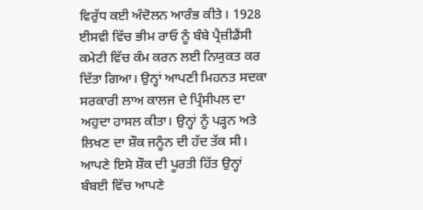ਵਿਰੁੱਧ ਕਈ ਅੰਦੋਲਨ ਆਰੰਭ ਕੀਤੇ। 1928 ਈਸਵੀ ਵਿੱਚ ਭੀਮ ਰਾਓ ਨੂੰ ਬੰਬੇ ਪ੍ਰੈਜ਼ੀਡੈਂਸੀ ਕਮੇਟੀ ਵਿੱਚ ਕੰਮ ਕਰਨ ਲਈ ਨਿਯੁਕਤ ਕਰ ਦਿੱਤਾ ਗਿਆ। ਉਨ੍ਹਾਂ ਆਪਣੀ ਮਿਹਨਤ ਸਦਕਾ ਸਰਕਾਰੀ ਲਾਅ ਕਾਲਜ ਦੇ ਪ੍ਰਿੰਸੀਪਲ ਦਾ ਅਹੁਦਾ ਹਾਸਲ ਕੀਤਾ। ਉਨ੍ਹਾਂ ਨੂੰ ਪੜ੍ਹਨ ਅਤੇ ਲਿਖਣ ਦਾ ਸ਼ੌਕ ਜਨੂੰਨ ਦੀ ਹੱਦ ਤੱਕ ਸੀ। ਆਪਣੇ ਇਸੇ ਸ਼ੌਕ ਦੀ ਪੂਰਤੀ ਹਿੱਤ ਉਨ੍ਹਾਂ ਬੰਬਈ ਵਿੱਚ ਆਪਣੇ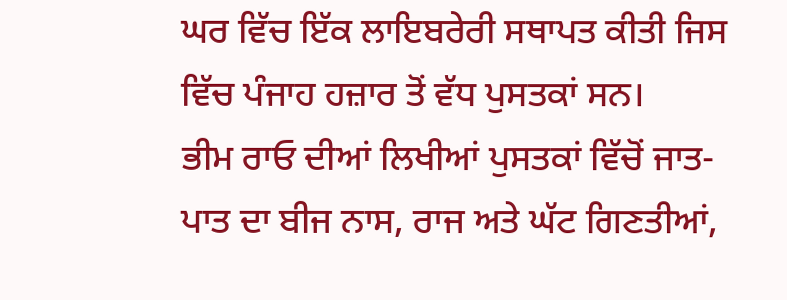ਘਰ ਵਿੱਚ ਇੱਕ ਲਾਇਬਰੇਰੀ ਸਥਾਪਤ ਕੀਤੀ ਜਿਸ ਵਿੱਚ ਪੰਜਾਹ ਹਜ਼ਾਰ ਤੋਂ ਵੱਧ ਪੁਸਤਕਾਂ ਸਨ।
ਭੀਮ ਰਾਓ ਦੀਆਂ ਲਿਖੀਆਂ ਪੁਸਤਕਾਂ ਵਿੱਚੋਂ ਜਾਤ-ਪਾਤ ਦਾ ਬੀਜ ਨਾਸ, ਰਾਜ ਅਤੇ ਘੱਟ ਗਿਣਤੀਆਂ,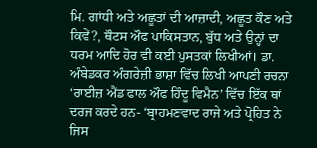ਮਿ. ਗਾਂਧੀ ਅਤੇ ਅਛੂਤਾਂ ਦੀ ਆਜ਼ਾਦੀ, ਅਛੂਤ ਕੌਣ ਅਤੇ ਕਿਵੇਂ?, ਥੌਟਸ ਔਫ ਪਾਕਿਸਤਾਨ, ਬੁੱਧ ਅਤੇ ਉਨ੍ਹਾਂ ਦਾ ਧਰਮ ਆਦਿ ਹੋਰ ਵੀ ਕਈ ਪੁਸਤਕਾਂ ਲਿਖੀਆਂ। ਡਾ. ਅੰਬੇਡਕਰ ਅੰਗਰੇਜ਼ੀ ਭਾਸ਼ਾ ਵਿੱਚ ਲਿਖੀ ਆਪਣੀ ਰਚਨਾ ‘ਰਾਈਜ਼ ਐਂਡ ਫਾਲ ਔਫ ਹਿੰਦੂ ਵਿਮੈਨ’ ਵਿੱਚ ਇੱਕ ਥਾਂ ਦਰਜ ਕਰਦੇ ਹਨ- ‘ਬ੍ਰਾਹਮਣਵਾਦ ਰਾਜੇ ਅਤੇ ਪ੍ਰੋਹਿਤ ਨੇ ਜਿਸ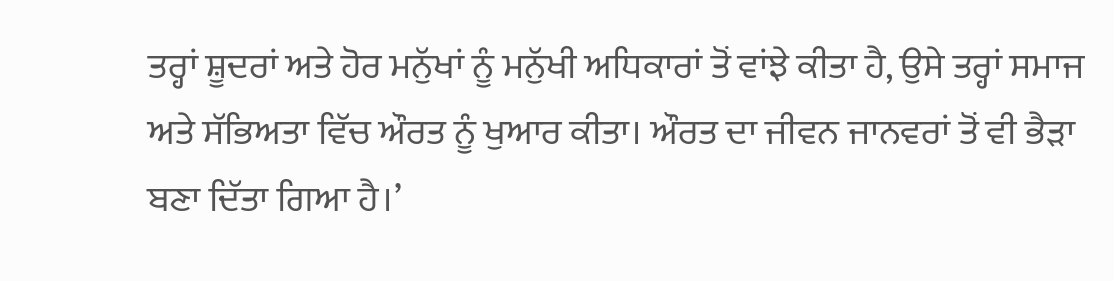ਤਰ੍ਹਾਂ ਸ਼ੂਦਰਾਂ ਅਤੇ ਹੋਰ ਮਨੁੱਖਾਂ ਨੂੰ ਮਨੁੱਖੀ ਅਧਿਕਾਰਾਂ ਤੋਂ ਵਾਂਝੇ ਕੀਤਾ ਹੈ, ਉਸੇ ਤਰ੍ਹਾਂ ਸਮਾਜ ਅਤੇ ਸੱਭਿਅਤਾ ਵਿੱਚ ਔਰਤ ਨੂੰ ਖੁਆਰ ਕੀਤਾ। ਔਰਤ ਦਾ ਜੀਵਨ ਜਾਨਵਰਾਂ ਤੋਂ ਵੀ ਭੈੜਾ ਬਣਾ ਦਿੱਤਾ ਗਿਆ ਹੈ।’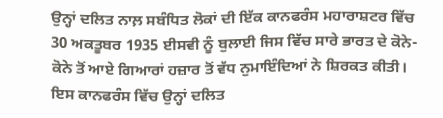ਉਨ੍ਹਾਂ ਦਲਿਤ ਨਾਲ਼ ਸਬੰਧਿਤ ਲੋਕਾਂ ਦੀ ਇੱਕ ਕਾਨਫਰੰਸ ਮਹਾਰਾਸ਼ਟਰ ਵਿੱਚ 30 ਅਕਤੂਬਰ 1935 ਈਸਵੀ ਨੂੰ ਬੁਲਾਈ ਜਿਸ ਵਿੱਚ ਸਾਰੇ ਭਾਰਤ ਦੇ ਕੋਨੇ-ਕੋਨੇ ਤੋਂ ਆਏ ਗਿਆਰਾਂ ਹਜ਼ਾਰ ਤੋਂ ਵੱਧ ਨੁਮਾਇੰਦਿਆਂ ਨੇ ਸ਼ਿਰਕਤ ਕੀਤੀ। ਇਸ ਕਾਨਫਰੰਸ ਵਿੱਚ ਉਨ੍ਹਾਂ ਦਲਿਤ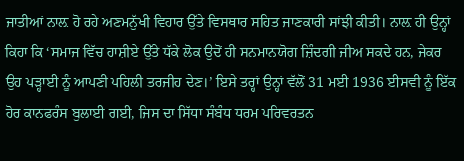ਜਾਤੀਆਂ ਨਾਲ਼ ਹੋ ਰਹੇ ਅਣਮਨੁੱਖੀ ਵਿਹਾਰ ਉੱਤੇ ਵਿਸਥਾਰ ਸਹਿਤ ਜਾਣਕਾਰੀ ਸਾਂਝੀ ਕੀਤੀ। ਨਾਲ਼ ਹੀ ਉਨ੍ਹਾਂ ਕਿਹਾ ਕਿ ‘ਸਮਾਜ ਵਿੱਚ ਹਾਸ਼ੀਏ ਉੱਤੇ ਧੱਕੇ ਲੋਕ ਉਦੋਂ ਹੀ ਸਨਮਾਨਯੋਗ ਜ਼ਿੰਦਗੀ ਜੀਅ ਸਕਦੇ ਹਨ, ਜੇਕਰ ਉਹ ਪੜ੍ਹਾਈ ਨੂੰ ਆਪਣੀ ਪਹਿਲੀ ਤਰਜੀਹ ਦੇਣ।’ ਇਸੇ ਤਰ੍ਹਾਂ ਉਨ੍ਹਾਂ ਵੱਲੋਂ 31 ਮਈ 1936 ਈਸਵੀ ਨੂੰ ਇੱਕ ਹੋਰ ਕਾਨਫਰੰਸ ਬੁਲਾਈ ਗਈ, ਜਿਸ ਦਾ ਸਿੱਧਾ ਸੰਬੰਧ ਧਰਮ ਪਰਿਵਰਤਨ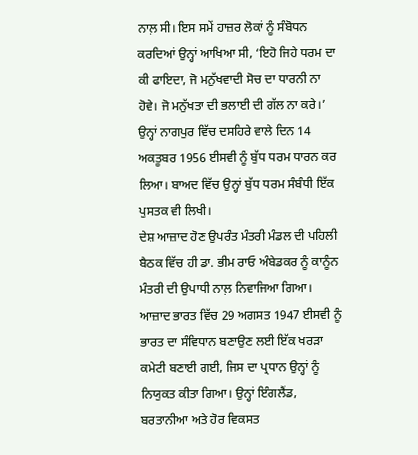ਨਾਲ਼ ਸੀ। ਇਸ ਸਮੇਂ ਹਾਜ਼ਰ ਲੋਕਾਂ ਨੂੰ ਸੰਬੋਧਨ ਕਰਦਿਆਂ ਉਨ੍ਹਾਂ ਆਖਿਆ ਸੀ, ‘ਇਹੋ ਜਿਹੇ ਧਰਮ ਦਾ ਕੀ ਫਾਇਦਾ, ਜੋ ਮਨੁੱਖਵਾਦੀ ਸੋਚ ਦਾ ਧਾਰਨੀ ਨਾ ਹੋਵੇ। ਜੋ ਮਨੁੱਖਤਾ ਦੀ ਭਲਾਈ ਦੀ ਗੱਲ ਨਾ ਕਰੇ।’ ਉਨ੍ਹਾਂ ਨਾਗਪੁਰ ਵਿੱਚ ਦਸਹਿਰੇ ਵਾਲੇ ਦਿਨ 14 ਅਕਤੂਬਰ 1956 ਈਸਵੀ ਨੂੰ ਬੁੱਧ ਧਰਮ ਧਾਰਨ ਕਰ ਲਿਆ। ਬਾਅਦ ਵਿੱਚ ਉਨ੍ਹਾਂ ਬੁੱਧ ਧਰਮ ਸੰਬੰਧੀ ਇੱਕ ਪੁਸਤਕ ਵੀ ਲਿਖੀ।
ਦੇਸ਼ ਆਜ਼ਾਦ ਹੋਣ ਉਪਰੰਤ ਮੰਤਰੀ ਮੰਡਲ ਦੀ ਪਹਿਲੀ ਬੈਠਕ ਵਿੱਚ ਹੀ ਡਾ. ਭੀਮ ਰਾਓ ਅੰਬੇਡਕਰ ਨੂੰ ਕਾਨੂੰਨ ਮੰਤਰੀ ਦੀ ਉਪਾਧੀ ਨਾਲ਼ ਨਿਵਾਜਿਆ ਗਿਆ। ਆਜ਼ਾਦ ਭਾਰਤ ਵਿੱਚ 29 ਅਗਸਤ 1947 ਈਸਵੀ ਨੂੰ ਭਾਰਤ ਦਾ ਸੰਵਿਧਾਨ ਬਣਾਉਣ ਲਈ ਇੱਕ ਖਰੜਾ ਕਮੇਟੀ ਬਣਾਈ ਗਈ, ਜਿਸ ਦਾ ਪ੍ਰਧਾਨ ਉਨ੍ਹਾਂ ਨੂੰ ਨਿਯੁਕਤ ਕੀਤਾ ਗਿਆ। ਉਨ੍ਹਾਂ ਇੰਗਲੈਂਡ, ਬਰਤਾਨੀਆ ਅਤੇ ਹੋਰ ਵਿਕਸਤ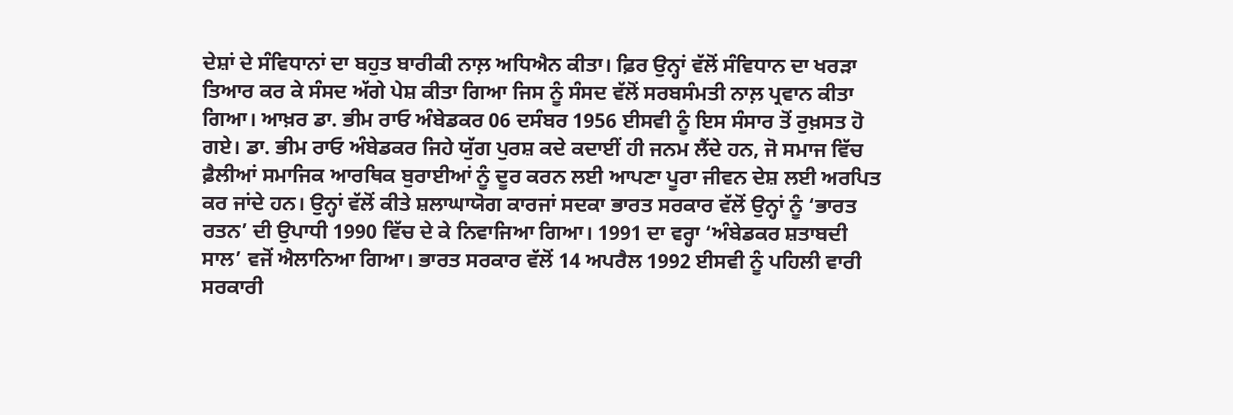ਦੇਸ਼ਾਂ ਦੇ ਸੰਵਿਧਾਨਾਂ ਦਾ ਬਹੁਤ ਬਾਰੀਕੀ ਨਾਲ਼ ਅਧਿਐਨ ਕੀਤਾ। ਫ਼ਿਰ ਉਨ੍ਹਾਂ ਵੱਲੋਂ ਸੰਵਿਧਾਨ ਦਾ ਖਰੜਾ ਤਿਆਰ ਕਰ ਕੇ ਸੰਸਦ ਅੱਗੇ ਪੇਸ਼ ਕੀਤਾ ਗਿਆ ਜਿਸ ਨੂੰ ਸੰਸਦ ਵੱਲੋਂ ਸਰਬਸੰਮਤੀ ਨਾਲ਼ ਪ੍ਰਵਾਨ ਕੀਤਾ ਗਿਆ। ਆਖ਼ਰ ਡਾ. ਭੀਮ ਰਾਓ ਅੰਬੇਡਕਰ 06 ਦਸੰਬਰ 1956 ਈਸਵੀ ਨੂੰ ਇਸ ਸੰਸਾਰ ਤੋਂ ਰੁਖ਼ਸਤ ਹੋ ਗਏ। ਡਾ. ਭੀਮ ਰਾਓ ਅੰਬੇਡਕਰ ਜਿਹੇ ਯੁੱਗ ਪੁਰਸ਼ ਕਦੇ ਕਦਾਈਂ ਹੀ ਜਨਮ ਲੈਂਦੇ ਹਨ, ਜੋ ਸਮਾਜ ਵਿੱਚ ਫ਼ੈਲੀਆਂ ਸਮਾਜਿਕ ਆਰਥਿਕ ਬੁਰਾਈਆਂ ਨੂੰ ਦੂਰ ਕਰਨ ਲਈ ਆਪਣਾ ਪੂਰਾ ਜੀਵਨ ਦੇਸ਼ ਲਈ ਅਰਪਿਤ ਕਰ ਜਾਂਦੇ ਹਨ। ਉਨ੍ਹਾਂ ਵੱਲੋਂ ਕੀਤੇ ਸ਼ਲਾਘਾਯੋਗ ਕਾਰਜਾਂ ਸਦਕਾ ਭਾਰਤ ਸਰਕਾਰ ਵੱਲੋਂ ਉਨ੍ਹਾਂ ਨੂੰ ‘ਭਾਰਤ ਰਤਨ’ ਦੀ ਉਪਾਧੀ 1990 ਵਿੱਚ ਦੇ ਕੇ ਨਿਵਾਜਿਆ ਗਿਆ। 1991 ਦਾ ਵਰ੍ਹਾ ‘ਅੰਬੇਡਕਰ ਸ਼ਤਾਬਦੀ ਸਾਲ’ ਵਜੋਂ ਐਲਾਨਿਆ ਗਿਆ। ਭਾਰਤ ਸਰਕਾਰ ਵੱਲੋਂ 14 ਅਪਰੈਲ 1992 ਈਸਵੀ ਨੂੰ ਪਹਿਲੀ ਵਾਰੀ ਸਰਕਾਰੀ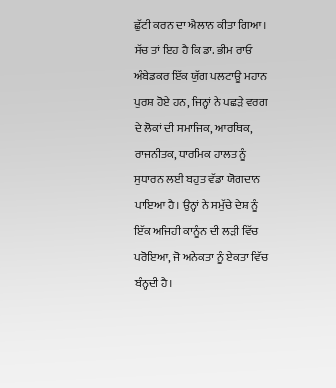ਛੁੱਟੀ ਕਰਨ ਦਾ ਐਲਾਨ ਕੀਤਾ ਗਿਆ।
ਸੱਚ ਤਾਂ ਇਹ ਹੈ ਕਿ ਡਾ. ਭੀਮ ਰਾਓ ਅੰਬੇਡਕਰ ਇੱਕ ਯੁੱਗ ਪਲਟਾਊ ਮਹਾਨ ਪੁਰਸ਼ ਹੋਏ ਹਨ, ਜਿਨ੍ਹਾਂ ਨੇ ਪਛੜੇ ਵਰਗ ਦੇ ਲੋਕਾਂ ਦੀ ਸਮਾਜਿਕ, ਆਰਥਿਕ, ਰਾਜਨੀਤਕ, ਧਾਰਮਿਕ ਹਾਲਤ ਨੂੰ ਸੁਧਾਰਨ ਲਈ ਬਹੁਤ ਵੱਡਾ ਯੋਗਦਾਨ ਪਾਇਆ ਹੈ। ਉਨ੍ਹਾਂ ਨੇ ਸਮੁੱਚੇ ਦੇਸ਼ ਨੂੰ ਇੱਕ ਅਜਿਹੀ ਕਾਨੂੰਨ ਦੀ ਲੜੀ ਵਿੱਚ ਪਰੋਇਆ, ਜੋ ਅਨੇਕਤਾ ਨੂੰ ਏਕਤਾ ਵਿੱਚ ਬੰਨ੍ਹਦੀ ਹੈ।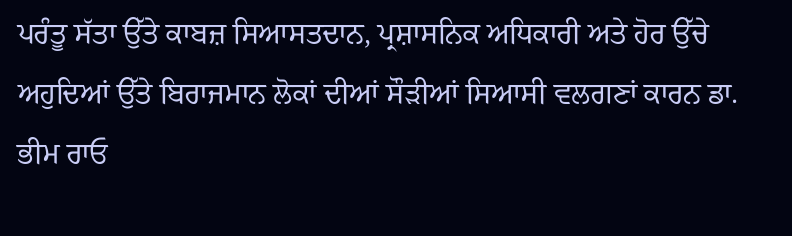ਪਰੰਤੂ ਸੱਤਾ ਉੱਤੇ ਕਾਬਜ਼ ਸਿਆਸਤਦਾਨ, ਪ੍ਰਸ਼ਾਸਨਿਕ ਅਧਿਕਾਰੀ ਅਤੇ ਹੋਰ ਉੱਚੇ ਅਹੁਦਿਆਂ ਉੱਤੇ ਬਿਰਾਜਮਾਨ ਲੋਕਾਂ ਦੀਆਂ ਸੌੜੀਆਂ ਸਿਆਸੀ ਵਲਗਣਾਂ ਕਾਰਨ ਡਾ. ਭੀਮ ਰਾਓ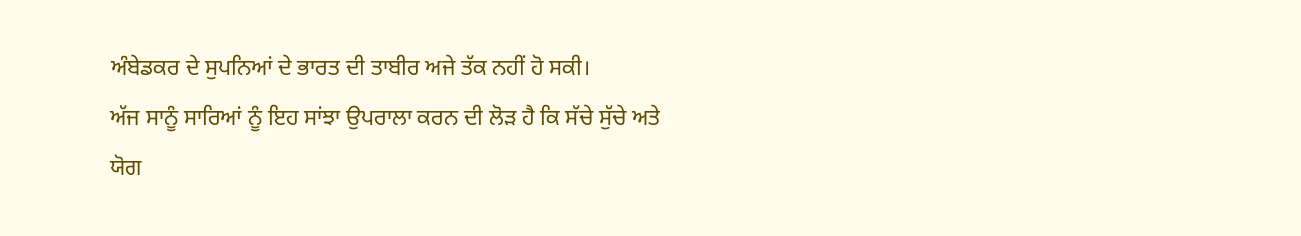ਅੰਬੇਡਕਰ ਦੇ ਸੁਪਨਿਆਂ ਦੇ ਭਾਰਤ ਦੀ ਤਾਬੀਰ ਅਜੇ ਤੱਕ ਨਹੀਂ ਹੋ ਸਕੀ।
ਅੱਜ ਸਾਨੂੰ ਸਾਰਿਆਂ ਨੂੰ ਇਹ ਸਾਂਝਾ ਉਪਰਾਲਾ ਕਰਨ ਦੀ ਲੋੜ ਹੈ ਕਿ ਸੱਚੇ ਸੁੱਚੇ ਅਤੇ ਯੋਗ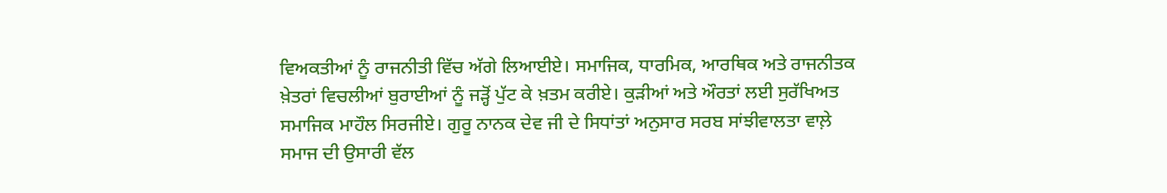ਵਿਅਕਤੀਆਂ ਨੂੰ ਰਾਜਨੀਤੀ ਵਿੱਚ ਅੱਗੇ ਲਿਆਈਏ। ਸਮਾਜਿਕ, ਧਾਰਮਿਕ, ਆਰਥਿਕ ਅਤੇ ਰਾਜਨੀਤਕ ਖ਼ੇਤਰਾਂ ਵਿਚਲੀਆਂ ਬੁਰਾਈਆਂ ਨੂੰ ਜੜ੍ਹੋਂ ਪੁੱਟ ਕੇ ਖ਼ਤਮ ਕਰੀਏ। ਕੁੜੀਆਂ ਅਤੇ ਔਰਤਾਂ ਲਈ ਸੁਰੱਖਿਅਤ ਸਮਾਜਿਕ ਮਾਹੌਲ ਸਿਰਜੀਏ। ਗੁਰੂ ਨਾਨਕ ਦੇਵ ਜੀ ਦੇ ਸਿਧਾਂਤਾਂ ਅਨੁਸਾਰ ਸਰਬ ਸਾਂਝੀਵਾਲਤਾ ਵਾਲ਼ੇ ਸਮਾਜ ਦੀ ਉਸਾਰੀ ਵੱਲ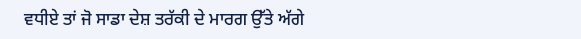ਵਧੀਏ ਤਾਂ ਜੋ ਸਾਡਾ ਦੇਸ਼ ਤਰੱਕੀ ਦੇ ਮਾਰਗ ਉੱਤੇ ਅੱਗੇ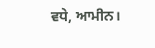ਵਧੇ, ਆਮੀਨ।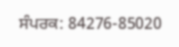ਸੰਪਰਕ: 84276-85020